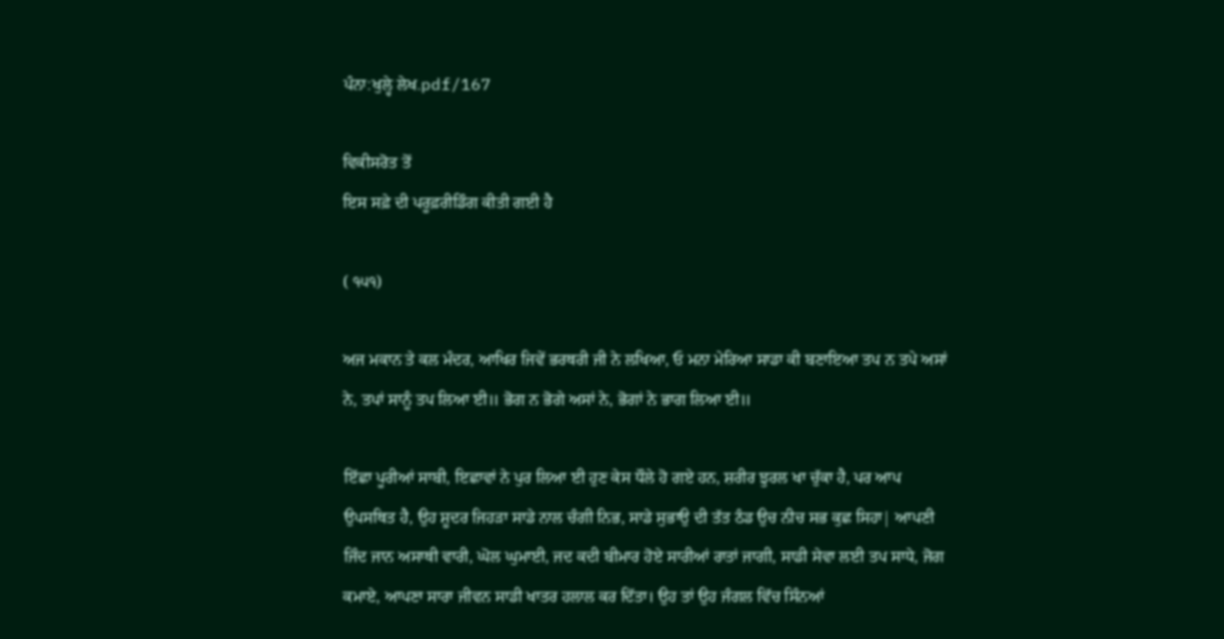ਪੰਨਾ:ਖੁਲ੍ਹੇ ਲੇਖ.pdf/167

ਵਿਕੀਸਰੋਤ ਤੋਂ
ਇਸ ਸਫ਼ੇ ਦੀ ਪਰੂਫ਼ਰੀਡਿੰਗ ਕੀਤੀ ਗਈ ਹੈ

( ੧੫੧)

ਅਜ ਮਕਾਨ ਤੇ ਕਲ ਮੰਦਰ, ਆਖਿਰ ਜਿਵੇਂ ਭਰਥਰੀ ਜੀ ਨੇ ਲਖਿਆ, ਓ ਮਨਾ ਮੇਰਿਆ ਸਾਡਾ ਕੀ ਬਣਾਇਆ ਤਪ ਨ ਤਪੇ ਅਸਾਂ ਨੇ, ਤਪਾਂ ਸਾਨੂੰ ਤਪ ਲਿਆ ਈ॥ ਭੋਗ ਨ ਭੋਗੇ ਅਸਾਂ ਨੇ, ਭੋਗਾਂ ਨੇ ਭਾਗ ਲਿਆ ਈ॥

ਇੱਛਾ ਪੂਰੀਆਂ ਸਾਬੀ, ਇਛਾਵਾਂ ਨੇ ਪੁਰ ਲਿਆ ਈ ਹੁਣ ਕੇਸ ਧੌਲੇ ਹੋ ਗਏ ਹਨ, ਸ਼ਰੀਰ ਝੁਰਲ ਖਾ ਚੁੱਕਾ ਹੈ, ਪਰ ਆਪ ਉਪਸਥਿਤ ਹੈ, ਉਹ ਸ਼ੂਦਰ ਜਿਹੜਾ ਸਾਡੇ ਨਾਲ ਚੰਗੀ ਨਿਭ, ਸਾਡੇ ਸੁਭਾਉ ਦੀ ਤੱਤ ਠੰਡ ਉਚ ਨੀਚ ਸਭ ਕੁਛ ਸਿਹਾ| ਆਪਣੀ ਜਿੰਦ ਜਾਨ ਅਸਾਥੀ ਵਾਰੀ, ਘੋਲ ਘੁਮਾਈ, ਜਦ ਕਦੀ ਬੀਮਾਰ ਹੋਏ ਸਾਰੀਆਂ ਰਾਤਾਂ ਜਾਗੀ, ਸਾਡੀ ਸੇਵਾ ਲਈ ਤਪ ਸਾਧੇ, ਜੋਗ ਕਮਾਏ, ਆਪਣਾ ਸਾਰਾ ਜੀਵਨ ਸਾਡੀ ਖਾਤਰ ਹਲਾਲ ਕਰ ਦਿੱਤਾ। ਉਹ ਤਾਂ ਉਹ ਜੰਗਲ ਵਿੱਚ ਸਿੰਨਆਂ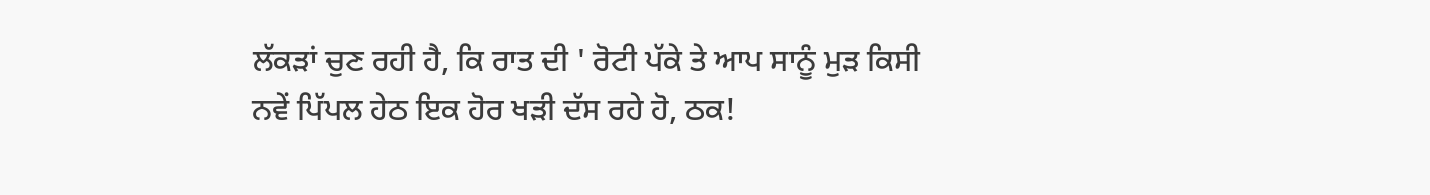ਲੱਕੜਾਂ ਚੁਣ ਰਹੀ ਹੈ, ਕਿ ਰਾਤ ਦੀ ' ਰੋਟੀ ਪੱਕੇ ਤੇ ਆਪ ਸਾਨੂੰ ਮੁੜ ਕਿਸੀ ਨਵੇਂ ਪਿੱਪਲ ਹੇਠ ਇਕ ਹੋਰ ਖੜੀ ਦੱਸ ਰਹੇ ਹੋ, ਠਕ!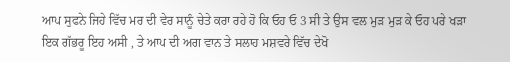ਆਪ ਸੁਫਨੇ ਜਿਹੇ ਵਿੱਚ ਮਰ ਦੀ ਵੇਰ ਸਾਨੂੰ ਚੇਤੇ ਕਰਾ ਰਹੇ ਹੋ ਕਿ ਓਹ ਓ 3 ਸੀ ਤੇ ਉਸ ਵਲ ਮੁੜ ਮੁੜ ਕੇ ਓਹ ਪਰੇ ਖੜਾ ਇਕ ਗੱਭਰੂ ਇਹ ਅਸੀ , ਤੇ ਆਪ ਦੀ ਅਗ ਵਾਨ ਤੇ ਸਲਾਹ ਮਸ਼ਵਰੇ ਵਿੱਚ ਦੇਖੋ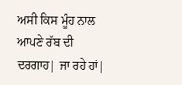ਅਸੀ ਕਿਸ ਮੂੰਹ ਨਾਲ ਆਪਣੇ ਰੱਬ ਦੀ ਦਰਗਾਹ| ਜਾ ਰਹੇ ਹਾਂ|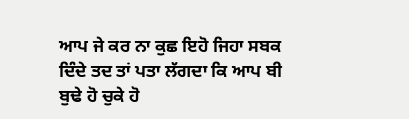ਆਪ ਜੇ ਕਰ ਨਾ ਕੁਛ ਇਹੋ ਜਿਹਾ ਸਬਕ ਦਿੰਦੇ ਤਦ ਤਾਂ ਪਤਾ ਲੱਗਦਾ ਕਿ ਆਪ ਬੀ ਬੁਢੇ ਹੋ ਚੁਕੇ ਹੋ